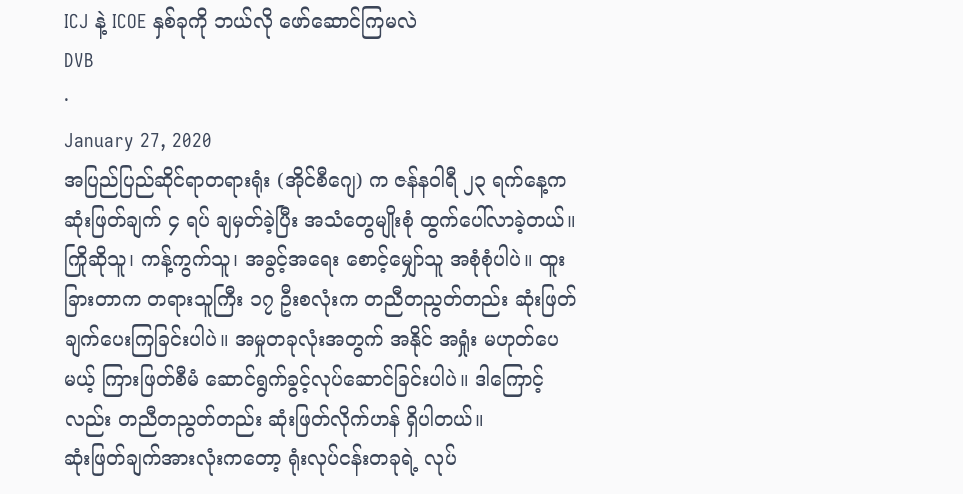ICJ နဲ့ ICOE နှစ်ခုကို ဘယ်လို ဖော်ဆောင်ကြမလဲ
DVB
·
January 27, 2020
အပြည်ပြည်ဆိုင်ရာတရားရုံး (အိုင်စီဂျေ) က ဇန်နဝါရီ ၂၃ ရက်နေ့က ဆုံးဖြတ်ချက် ၄ ရပ် ချမှတ်ခဲ့ပြီး အသံတွေမျိုးစုံ ထွက်ပေါ်လာခဲ့တယ်။ ကြိုဆိုသူ၊ ကန့်ကွက်သူ၊ အခွင့်အရေး စောင့်မျှော်သူ အစုံစုံပါပဲ။ ထူးခြားတာက တရားသူကြီး ၁၇ ဦးစလုံးက တညီတညွတ်တည်း ဆုံးဖြတ်ချက်ပေးကြခြင်းပါပဲ။ အမှုတခုလုံးအတွက် အနိုင် အရှုံး မဟုတ်ပေမယ့် ကြားဖြတ်စီမံ ဆောင်ရွက်ခွင့်လုပ်ဆောင်ခြင်းပါပဲ။ ဒါကြောင့်လည်း တညီတညွတ်တည်း ဆုံးဖြတ်လိုက်ဟန် ရှိပါတယ်။
ဆုံးဖြတ်ချက်အားလုံးကတော့ ရုံးလုပ်ငန်းတခုရဲ့ လုပ်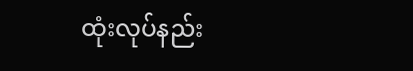ထုံးလုပ်နည်း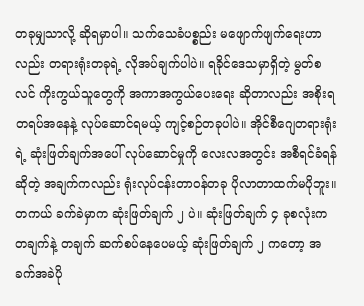တခုမျှသာလို့ ဆိုရမှာပါ။ သက်သေခံပစ္စည်း မဖျောက်ဖျက်ရေးဟာလည်း တရားရုံးတခုရဲ့ လိုအပ်ချက်ပါပဲ။ ရခိုင်ဒေသမှာရှိတဲ့ မွတ်စလင် ကိုးကွယ်သူတွေကို အကာအကွယ်ပေးရေး ဆိုတာလည်း အစိုးရတရပ်အနေနဲ့ လုပ်ဆောင်ရမယ့် ကျင့်စဉ်တခုပါပဲ။ အိုင်စီဂျေတရားရုံးရဲ့ ဆုံးဖြတ်ချက်အပေါ် လုပ်ဆောင်မှုကို လေးလအတွင်း အစီရင်ခံရန်ဆိုတဲ့ အချက်ကလည်း ရုံးလုပ်ငန်းတာဝန်တခု ပိုလာတာထက်မပိုဘူး။
တကယ် ခက်ခဲမှာက ဆုံးဖြတ်ချက် ၂ ပဲ။ ဆုံးဖြတ်ချက် ၄ ခုစလုံးက တချက်နဲ့ တချက် ဆက်စပ်နေပေမယ့် ဆုံးဖြတ်ချက် ၂ ကတော့ အခက်အခဲပို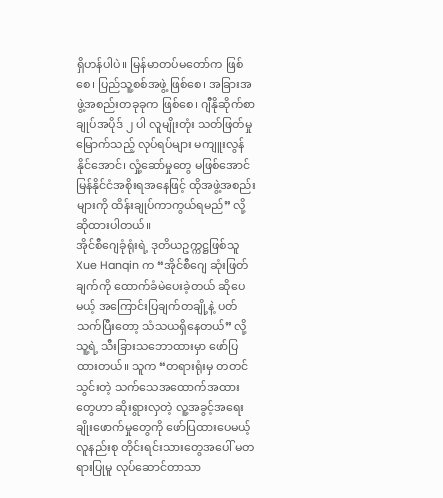ရှိဟန်ပါပဲ။ မြန်မာတပ်မတော်က ဖြစ်စေ၊ ပြည်သူ့စစ်အဖွဲ့ ဖြစ်စေ၊ အခြားအဖွဲ့အစည်းတခုခုက ဖြစ်စေ၊ ဂျီနိုဆိုက်စာချုပ်အပိုဒ် ၂ ပါ လူမျိုးတုံး သတ်ဖြတ်မှုမြောက်သည့် လုပ်ရပ်များ မကျူးလွန်နိုင်အောင်၊ လှုံ့ဆော်မှုတွေ မဖြစ်အောင် မြန်နိုင်ငံအစိုးရအနေဖြင့် ထိုအဖွဲ့အစည်းများကို ထိန်းချုပ်ကာကွယ်ရမည်” လို့ ဆိုထားပါတယ်။
အိုင်စီဂျေခုံရုံးရဲ့ ဒုတိယဥက္ကဋ္ဌဖြစ်သူ Xue Hanqin က “အိုင်စီဂျေ ဆုံးဖြတ်ချက်ကို ထောက်ခံမဲပေးခဲ့တယ် ဆိုပေမယ့် အကြောင်းပြချက်တချို့နဲ့ ပတ်သက်ပြီးတော့ သံသယရှိနေတယ်” လို့ သူ့ရဲ့ သီးခြားသဘောထားမှာ ဖော်ပြထားတယ်။ သူက “တရားရုံးမှ တတင်သွင်းတဲ့ သက်သေအထောက်အထားတွေဟာ ဆိုးရွားလှတဲ့ လူ့အခွင့်အရေး ချိုးဖောက်မှုတွေကို ဖော်ပြထားပေမယ့် လူနည်းစု တိုင်းရင်းသားတွေအပေါ် မတရားပြုမူ လုပ်ဆောင်တာသာ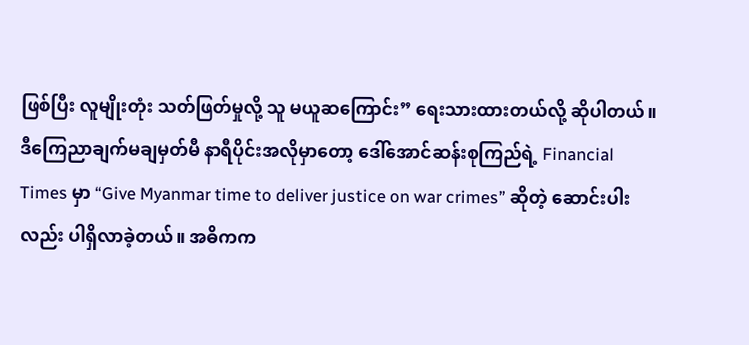ဖြစ်ပြီး လူမျိုးတုံး သတ်ဖြတ်မှုလို့ သူ မယူဆကြောင်း” ရေးသားထားတယ်လို့ ဆိုပါတယ်။
ဒီကြေညာချက်မချမှတ်မီ နာရီပိုင်းအလိုမှာတော့ ဒေါ်အောင်ဆန်းစုကြည်ရဲ့ Financial Times မှာ “Give Myanmar time to deliver justice on war crimes” ဆိုတဲ့ ဆောင်းပါးလည်း ပါရှိလာခဲ့တယ်။ အဓိကက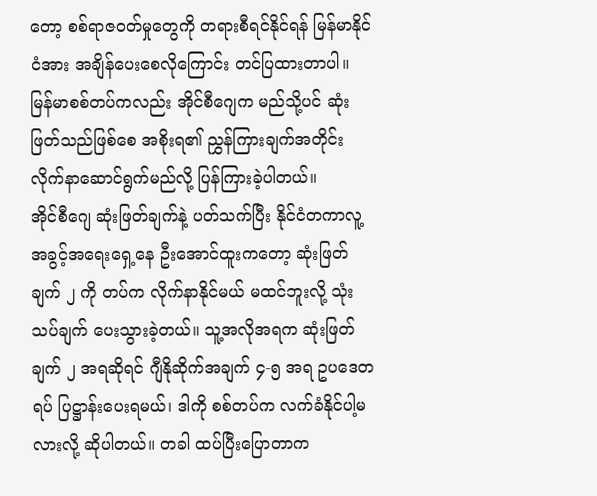တော့ စစ်ရာဇဝတ်မှုတွေကို တရားစီရင်နိုင်ရန် မြန်မာနိုင်ငံအား အချိန်ပေးစေလိုကြောင်း တင်ပြထားတာပါ။ မြန်မာစစ်တပ်ကလည်း အိုင်စီဂျေက မည်သို့ပင် ဆုံးဖြတ်သည်ဖြစ်စေ အစိုးရ၏ ညွှန်ကြားချက်အတိုင်း လိုက်နာဆောင်ရွက်မည်လို့ ပြန်ကြားခဲ့ပါတယ်။
အိုင်စီဂျေ ဆုံးဖြတ်ချက်နဲ့ ပတ်သက်ပြီး နိုင်ငံတကာလူ့အခွင့်အရေးရှေ့နေ ဦးအောင်ထူးကတော့ ဆုံးဖြတ်ချက် ၂ ကို တပ်က လိုက်နာနိုင်မယ် မထင်ဘူးလို့ သုံးသပ်ချက် ပေးသွားခဲ့တယ်။ သူ့အလိုအရက ဆုံးဖြတ်ချက် ၂ အရဆိုရင် ဂျီနိုဆိုက်အချက် ၄-၅ အရ ဥပဒေတရပ် ပြဋ္ဌာန်းပေးရမယ်၊ ဒါကို စစ်တပ်က လက်ခံနိုင်ပါ့မလားလို့ ဆိုပါတယ်။ တခါ ထပ်ပြီးပြောတာက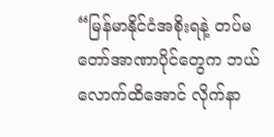“မြန်မာနိုင်ငံအစိုးရနဲ့ တပ်မတော်အာဏာပိုင်တွေက ဘယ်လောက်ထိအောင် လိုက်နာ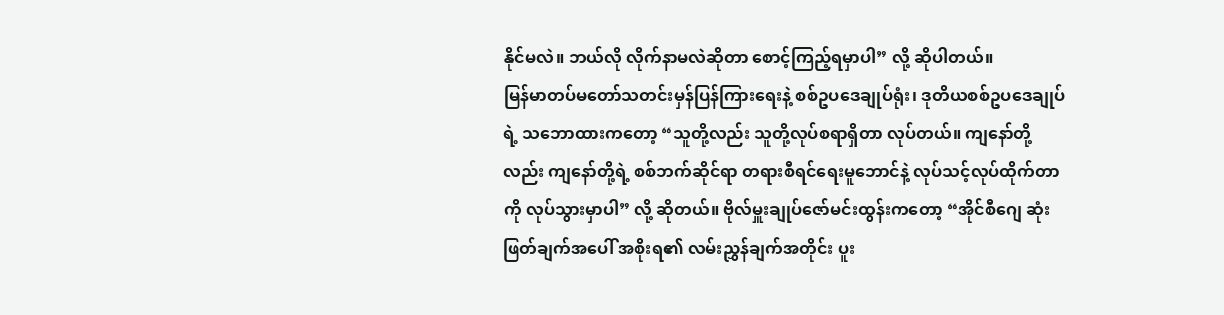နိုင်မလဲ။ ဘယ်လို လိုက်နာမလဲဆိုတာ စောင့်ကြည့်ရမှာပါ” လို့ ဆိုပါတယ်။
မြန်မာတပ်မတော်သတင်းမှန်ပြန်ကြားရေးနဲ့ စစ်ဥပဒေချုပ်ရုံး၊ ဒုတိယစစ်ဥပဒေချုပ်ရဲ့ သဘောထားကတော့ “သူတို့လည်း သူတို့လုပ်စရာရှိတာ လုပ်တယ်။ ကျနော်တို့လည်း ကျနော်တို့ရဲ့ စစ်ဘက်ဆိုင်ရာ တရားစီရင်ရေးမူဘောင်နဲ့ လုပ်သင့်လုပ်ထိုက်တာကို လုပ်သွားမှာပါ” လို့ ဆိုတယ်။ ဗိုလ်မှူးချုပ်ဇော်မင်းထွန်းကတော့ “အိုင်စီဂျေ ဆုံးဖြတ်ချက်အပေါ် အစိုးရ၏ လမ်းညွှန်ချက်အတိုင်း ပူး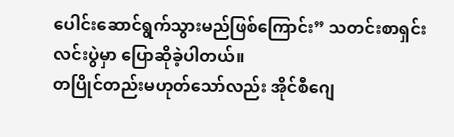ပေါင်းဆောင်ရွက်သွားမည်ဖြစ်ကြောင်း” သတင်းစာရှင်းလင်းပွဲမှာ ပြောဆိုခဲ့ပါတယ်။
တပြိုင်တည်းမဟုတ်သော်လည်း အိုင်စီဂျေ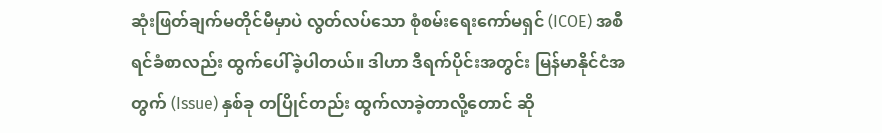ဆုံးဖြတ်ချက်မတိုင်မီမှာပဲ လွတ်လပ်သော စုံစမ်းရေးကော်မရှင် (ICOE) အစီရင်ခံစာလည်း ထွက်ပေါ်ခဲ့ပါတယ်။ ဒါဟာ ဒီရက်ပိုင်းအတွင်း မြန်မာနိုင်ငံအတွက် (Issue) နှစ်ခု တပြိုင်တည်း ထွက်လာခဲ့တာလို့တောင် ဆို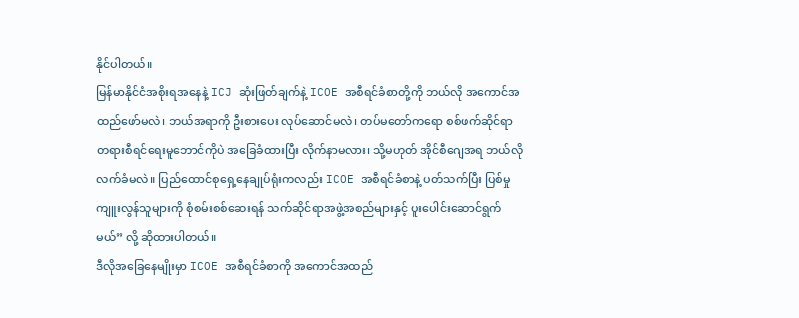နိုင်ပါတယ်။
မြန်မာနိုင်ငံအစိုးရအနေနဲ့ ICJ ဆုံးဖြတ်ချက်နဲ့ ICOE အစီရင်ခံစာတို့ကို ဘယ်လို အကောင်အထည်ဖော်မလဲ၊ ဘယ်အရာကို ဦးစားပေး လုပ်ဆောင်မလဲ၊ တပ်မတော်ကရော စစ်ဖက်ဆိုင်ရာ တရားစီရင်ရေးမူဘောင်ကိုပဲ အခြေခံထားပြီး လိုက်နာမလား၊ သို့မဟုတ် အိုင်စီဂျေအရ ဘယ်လိုလက်ခံမလဲ။ ပြည်ထောင်စုရှေ့နေချုပ်ရုံးကလည်း ICOE အစီရင်ခံစာနဲ့ ပတ်သက်ပြီး ပြစ်မှုကျူးလွန်သူများကို စုံစမ်းစစ်ဆေးရန် သက်ဆိုင်ရာအဖွဲ့အစည်များနှင့် ပူးပေါင်းဆောင်ရွက်မယ်” လို့ ဆိုထားပါတယ်။
ဒီလိုအခြေနေမျိုးမှာ ICOE အစီရင်ခံစာကို အကောင်အထည်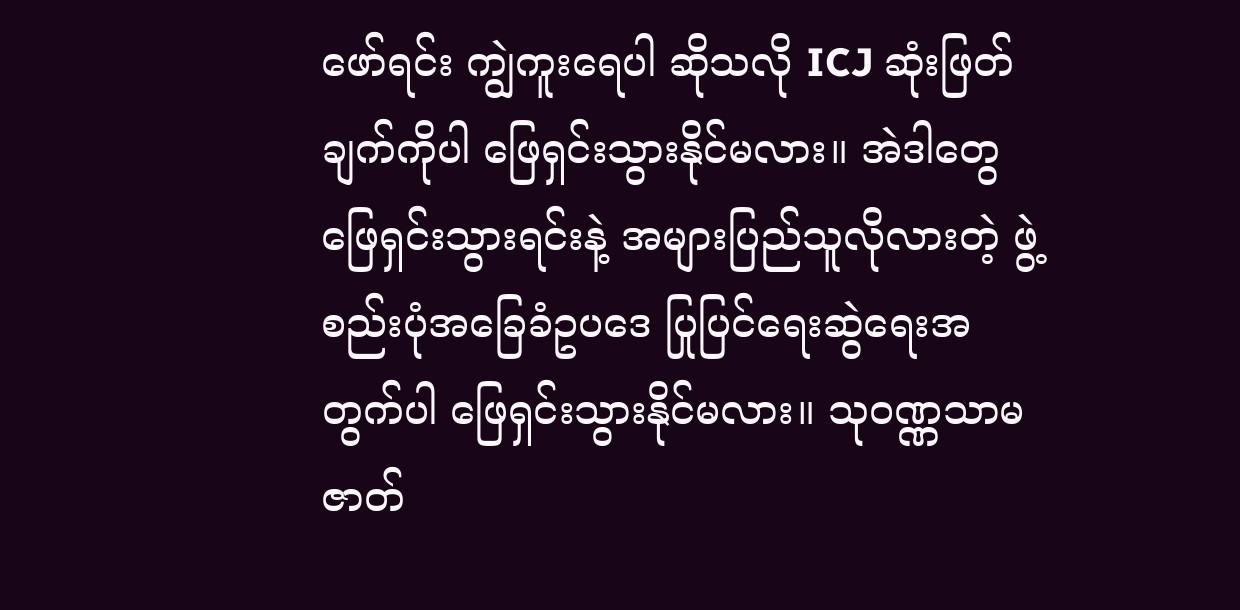ဖော်ရင်း ကျွဲကူးရေပါ ဆိုသလို ICJ ဆုံးဖြတ်ချက်ကိုပါ ဖြေရှင်းသွားနိုင်မလား။ အဲဒါတွေ ဖြေရှင်းသွားရင်းနဲ့ အများပြည်သူလိုလားတဲ့ ဖွဲ့စည်းပုံအခြေခံဥပဒေ ပြုပြင်ရေးဆွဲရေးအတွက်ပါ ဖြေရှင်းသွားနိုင်မလား။ သုဝဏ္ဏသာမ ဇာတ်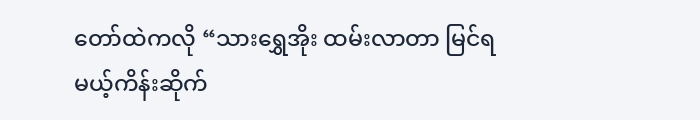တော်ထဲကလို “သားရွှေအိုး ထမ်းလာတာ မြင်ရမယ့်ကိန်းဆိုက်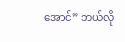အောင်” ဘယ်လို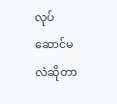လုပ်ဆောင်မလဲဆိုတာ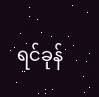ရင်ခုန်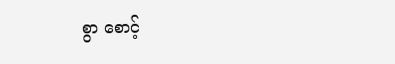စွာ စောင့်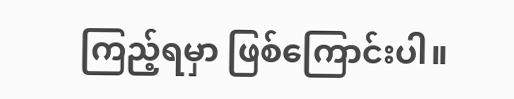ကြည့်ရမှာ ဖြစ်ကြောင်းပါ။